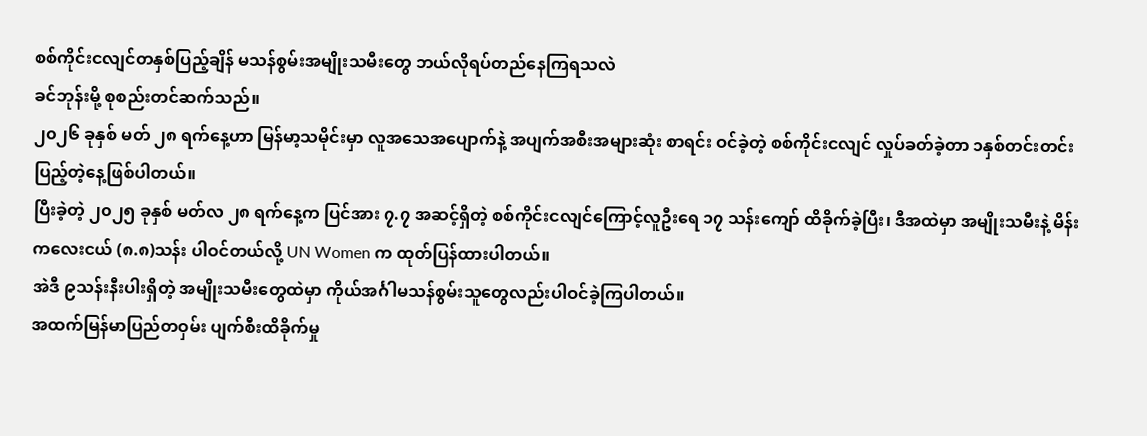စစ်ကိုင်းငလျင်တနှစ်ပြည့်ချိန် မသန်စွမ်းအမျိုးသမီးတွေ ဘယ်လိုရပ်တည်နေကြရသလဲ
ခင်ဘုန်းမို့ စုစည်းတင်ဆက်သည်။
၂၀၂၆ ခုနှစ် မတ် ၂၈ ရက်နေ့ဟာ မြန်မာ့သမိုင်းမှာ လူအသေအပျောက်နဲ့ အပျက်အစီးအများဆုံး စာရင်း ဝင်ခဲ့တဲ့ စစ်ကိုင်းငလျင် လှုပ်ခတ်ခဲ့တာ ၁နှစ်တင်းတင်းပြည့်တဲ့နေ့ဖြစ်ပါတယ်။
ပြီးခဲ့တဲ့ ၂၀၂၅ ခုနှစ် မတ်လ ၂၈ ရက်နေ့က ပြင်အား ၇.၇ အဆင့်ရှိတဲ့ စစ်ကိုင်းငလျင်ကြောင့်လူဦးရေ ၁၇ သန်းကျော် ထိခိုက်ခဲ့ပြီး၊ ဒီအထဲမှာ အမျိုးသမီးနဲ့ မိန်းကလေးငယ် (၈.၈)သန်း ပါဝင်တယ်လို့ UN Women က ထုတ်ပြန်ထားပါတယ်။
အဲဒီ ၉သန်းနီးပါးရှိတဲ့ အမျိုးသမီးတွေထဲမှာ ကိုယ်အင်္ဂါမသန်စွမ်းသူတွေလည်းပါဝင်ခဲ့ကြပါတယ်။
အထက်မြန်မာပြည်တဝှမ်း ပျက်စီးထိခိုက်မှု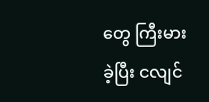တွေ ကြီးမားခဲ့ပြီး ငလျင်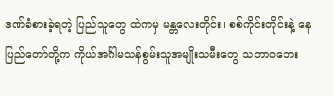ဒဏ်ခံစားခဲ့ရတဲ့ ပြည်သူတွေ ထဲကမှ မန္တလေးတိုင်း၊ စစ်ကိုင်းတိုင်းနဲ့ နေပြည်တော်တို့က ကိုယ်အင်္ဂါမသန်စွမ်းသူအမျိုးသမီးတွေ သဘာဝဘေး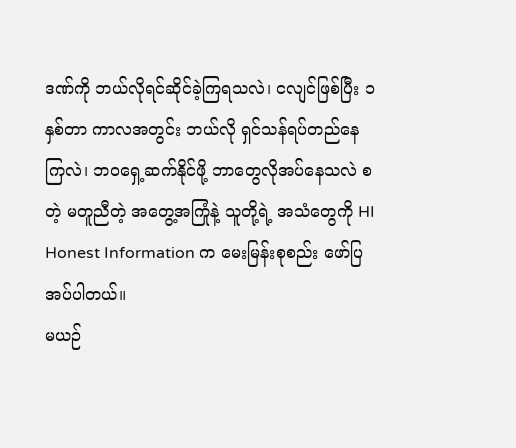ဒဏ်ကို ဘယ်လိုရင်ဆိုင်ခဲ့ကြရသလဲ၊ ငလျင်ဖြစ်ပြီး ၁နှစ်တာ ကာလအတွင်း ဘယ်လို ရှင်သန်ရပ်တည်နေကြလဲ၊ ဘဝရှေ့ဆက်နိုင်ဖို့ ဘာတွေလိုအပ်နေသလဲ စတဲ့ မတူညီတဲ့ အတွေ့အကြုံနဲ့ သူတို့ရဲ့ အသံတွေကို HI Honest Information က မေးမြန်းစုစည်း ဖော်ပြအပ်ပါတယ်။
မယဉ်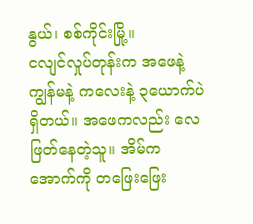နွယ်၊ စစ်ကိုင်းမြို့။
ငလျင်လှုပ်တုန်းက အဖေနဲ့ ကျွန်မနဲ့ ကလေးနဲ့ ၃ယောက်ပဲရှိတယ်။ အဖေကလည်း လေဖြတ်နေတဲ့သူ။ အိမ်က အောက်ကို တဖြေးဖြေး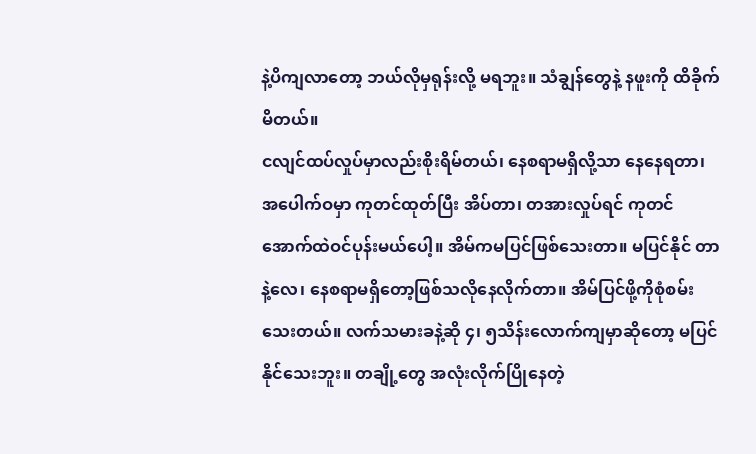နဲ့ပိကျလာတော့ ဘယ်လိုမှရုန်းလို့ မရဘူး။ သံချွန်တွေနဲ့ နဖူးကို ထိခိုက် မိတယ်။
ငလျင်ထပ်လှုပ်မှာလည်းစိုးရိမ်တယ်၊ နေစရာမရှိလို့သာ နေနေရတာ၊ အပေါက်ဝမှာ ကုတင်ထုတ်ပြီး အိပ်တာ၊ တအားလှုပ်ရင် ကုတင်အောက်ထဲဝင်ပုန်းမယ်ပေါ့။ အိမ်ကမပြင်ဖြစ်သေးတာ။ မပြင်နိုင် တာနဲ့လေ၊ နေစရာမရှိတော့ဖြစ်သလိုနေလိုက်တာ။ အိမ်ပြင်ဖို့ကိုစုံစမ်းသေးတယ်။ လက်သမားခနဲ့ဆို ၄၊ ၅သိန်းလောက်ကျမှာဆိုတော့ မပြင်နိုင်သေးဘူး။ တချို့တွေ အလုံးလိုက်ပြိုနေတဲ့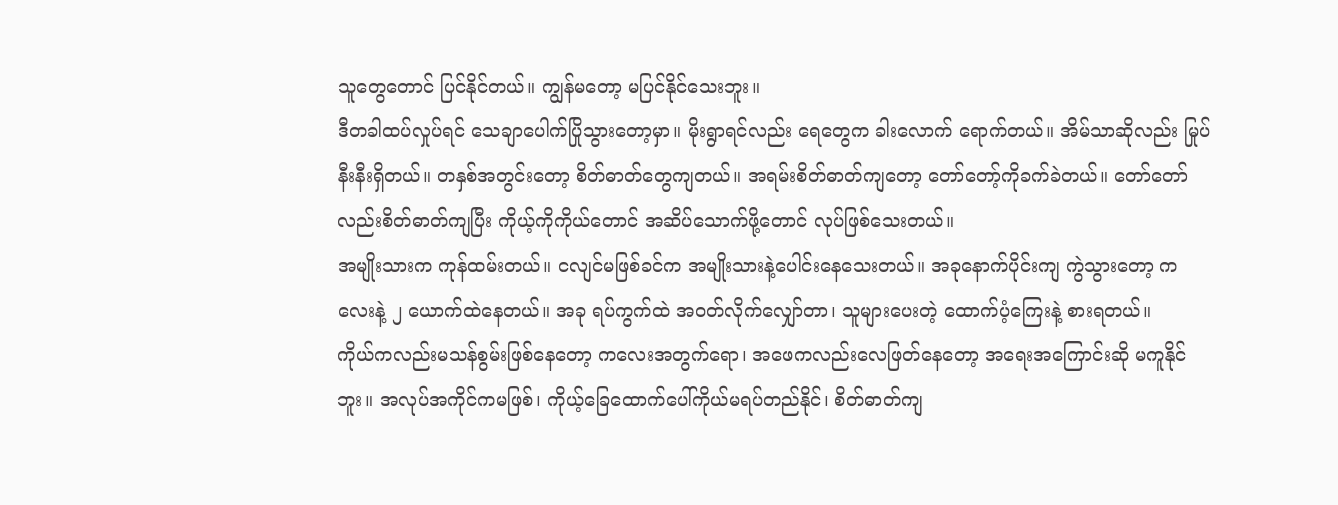သူတွေတောင် ပြင်နိုင်တယ်။ ကျွန်မတော့ မပြင်နိုင်သေးဘူး။
ဒီတခါထပ်လှုပ်ရင် သေချာပေါက်ပြိုသွားတော့မှာ။ မိုးရွာရင်လည်း ရေတွေက ခါးလောက် ရောက်တယ်။ အိမ်သာဆိုလည်း မြုပ်နီးနီးရှိတယ်။ တနှစ်အတွင်းတော့ စိတ်ဓာတ်တွေကျတယ်။ အရမ်းစိတ်ဓာတ်ကျတော့ တော်တော့်ကိုခက်ခဲတယ်။ တော်တော်လည်းစိတ်ဓာတ်ကျပြီး ကိုယ့်ကိုကိုယ်တောင် အဆိပ်သောက်ဖို့တောင် လုပ်ဖြစ်သေးတယ်။
အမျိုးသားက ကုန်ထမ်းတယ်။ ငလျင်မဖြစ်ခင်က အမျိုးသားနဲ့ပေါင်းနေသေးတယ်။ အခုနောက်ပိုင်းကျ ကွဲသွားတော့ ကလေးနဲ့ ၂ ယောက်ထဲနေတယ်။ အခု ရပ်ကွက်ထဲ အဝတ်လိုက်လျှော်တာ၊ သူများပေးတဲ့ ထောက်ပံ့ကြေးနဲ့ စားရတယ်။
ကိုယ်ကလည်းမသန်စွမ်းဖြစ်နေတော့ ကလေးအတွက်ရော၊ အဖေကလည်းလေဖြတ်နေတော့ အရေးအကြောင်းဆို မကူနိုင်ဘူး။ အလုပ်အကိုင်ကမဖြစ်၊ ကိုယ့်ခြေထောက်ပေါ်ကိုယ်မရပ်တည်နိုင်၊ စိတ်ဓာတ်ကျ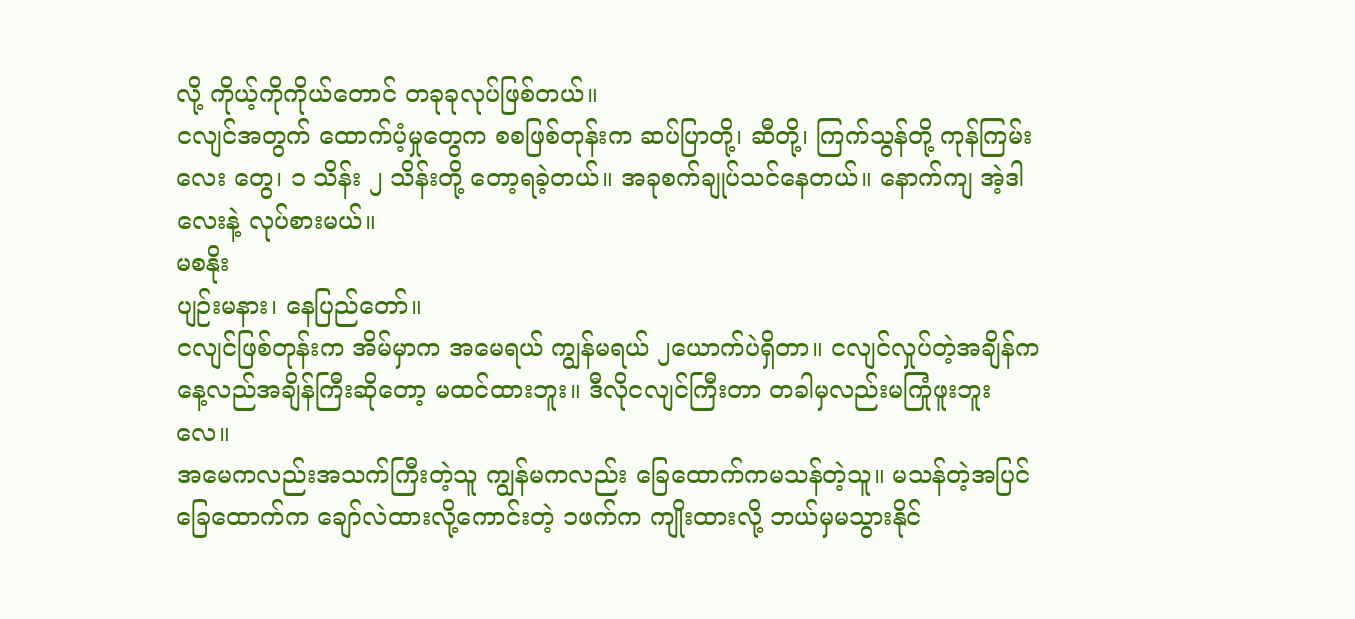လို့ ကိုယ့်ကိုကိုယ်တောင် တခုခုလုပ်ဖြစ်တယ်။
ငလျင်အတွက် ထောက်ပံ့မှုတွေက စစဖြစ်တုန်းက ဆပ်ပြာတို့၊ ဆီတို့၊ ကြက်သွန်တို့ ကုန်ကြမ်းလေး တွေ၊ ၁ သိန်း ၂ သိန်းတို့ တော့ရခဲ့တယ်။ အခုစက်ချုပ်သင်နေတယ်။ နောက်ကျ အဲ့ဒါလေးနဲ့ လုပ်စားမယ်။
မစနိုး
ပျဉ်းမနား၊ နေပြည်တော်။
ငလျင်ဖြစ်တုန်းက အိမ်မှာက အမေရယ် ကျွန်မရယ် ၂ယောက်ပဲရှိတာ။ ငလျင်လှုပ်တဲ့အချိန်က နေ့လည်အချိန်ကြီးဆိုတော့ မထင်ထားဘူး။ ဒီလိုငလျင်ကြီးတာ တခါမှလည်းမကြုံဖူးဘူးလေ။
အမေကလည်းအသက်ကြီးတဲ့သူ ကျွန်မကလည်း ခြေထောက်ကမသန်တဲ့သူ။ မသန်တဲ့အပြင် ခြေထောက်က ချော်လဲထားလို့ကောင်းတဲ့ ၁ဖက်က ကျိုးထားလို့ ဘယ်မှမသွားနိုင်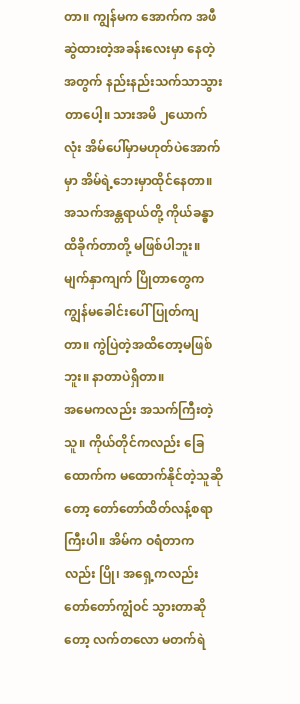တာ။ ကျွန်မက အောက်က အဖီဆွဲထားတဲ့အခန်းလေးမှာ နေတဲ့အတွက် နည်းနည်းသက်သာသွားတာပေါ့။ သားအမိ ၂ယောက်လုံး အိမ်ပေါ်မှာမဟုတ်ပဲအောက်မှာ အိမ်ရဲ့ဘေးမှာထိုင်နေတာ။ အသက်အန္တရာယ်တို့ ကိုယ်ခန္ဓာ ထိခိုက်တာတို့ မဖြစ်ပါဘူး။ မျက်နှာကျက် ပြိုတာတွေက ကျွန်မခေါင်းပေါ် ပြုတ်ကျတာ။ ကွဲပြဲတဲ့အထိတော့မဖြစ်ဘူး။ နာတာပဲရှိတာ။
အမေကလည်း အသက်ကြီးတဲ့သူ။ ကိုယ်တိုင်ကလည်း ခြေထောက်က မထောက်နိုင်တဲ့သူဆိုတော့ တော်တော်ထိတ်လန့်စရာကြီးပါ။ အိမ်က ဝရံတာကလည်း ပြို၊ အရှေ့ကလည်း တော်တော်ကျွံဝင် သွားတာဆိုတော့ လက်တလော မတက်ရဲ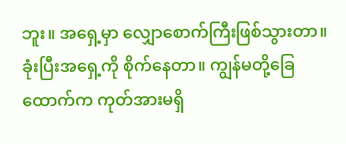ဘူး။ အရှေ့မှာ လျှောစောက်ကြီးဖြစ်သွားတာ။ ခုံးပြီးအရှေ့ကို စိုက်နေတာ။ ကျွန်မတို့ခြေထောက်က ကုတ်အားမရှိ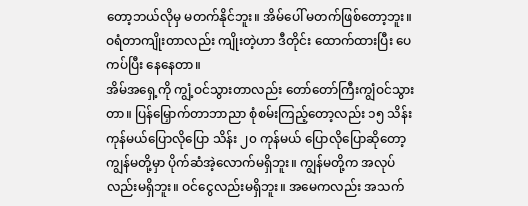တော့ဘယ်လိုမှ မတက်နိုင်ဘူး။ အိမ်ပေါ် မတက်ဖြစ်တော့ဘူး။ ဝရံတာကျိုးတာလည်း ကျိုးတဲ့ဟာ ဒီတိုင်း ထောက်ထားပြီး ပေကပ်ပြီး နေနေတာ။
အိမ်အရှေ့ကို ကျွံ့ဝင်သွားတာလည်း တော်တော်ကြီးကျွံဝင်သွားတာ။ ပြန်မြှောက်တာဘာညာ စုံစမ်းကြည့်တော့လည်း ၁၅ သိန်းကုန်မယ်ပြောလိုပြော သိန်း ၂၀ ကုန်မယ် ပြောလိုပြောဆိုတော့ ကျွန်မတို့မှာ ပိုက်ဆံအဲ့လောက်မရှိဘူး။ ကျွန်မတို့က အလုပ်လည်းမရှိဘူး။ ဝင်ငွေလည်းမရှိဘူး။ အမေကလည်း အသက်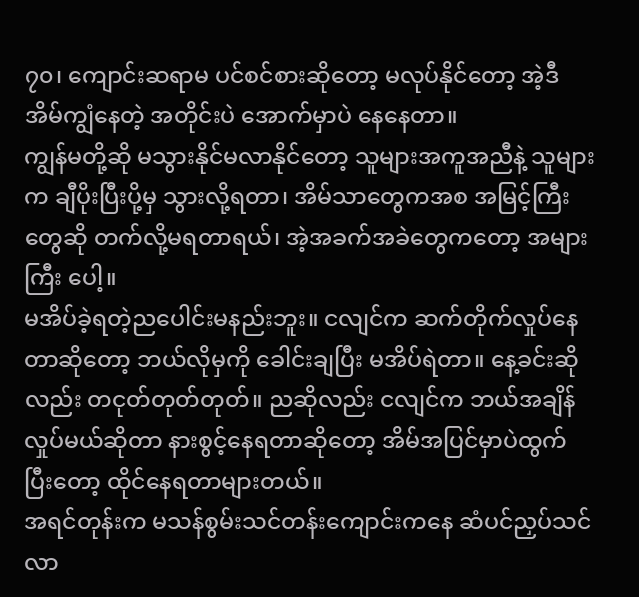၇၀၊ ကျောင်းဆရာမ ပင်စင်စားဆိုတော့ မလုပ်နိုင်တော့ အဲ့ဒီအိမ်ကျွံနေတဲ့ အတိုင်းပဲ အောက်မှာပဲ နေနေတာ။
ကျွန်မတို့ဆို မသွားနိုင်မလာနိုင်တော့ သူများအကူအညီနဲ့ သူများက ချီပိုးပြီးပို့မှ သွားလို့ရတာ၊ အိမ်သာတွေကအစ အမြင့်ကြီးတွေဆို တက်လို့မရတာရယ်၊ အဲ့အခက်အခဲတွေကတော့ အများကြီး ပေါ့။
မအိပ်ခဲ့ရတဲ့ညပေါင်းမနည်းဘူး။ ငလျင်က ဆက်တိုက်လှုပ်နေတာဆိုတော့ ဘယ်လိုမှကို ခေါင်းချပြီး မအိပ်ရဲတာ။ နေ့ခင်းဆိုလည်း တငုတ်တုတ်တုတ်။ ညဆိုလည်း ငလျင်က ဘယ်အချိန်လှုပ်မယ်ဆိုတာ နားစွင့်နေရတာဆိုတော့ အိမ်အပြင်မှာပဲထွက်ပြီးတော့ ထိုင်နေရတာများတယ်။
အရင်တုန်းက မသန်စွမ်းသင်တန်းကျောင်းကနေ ဆံပင်ညှပ်သင်လာ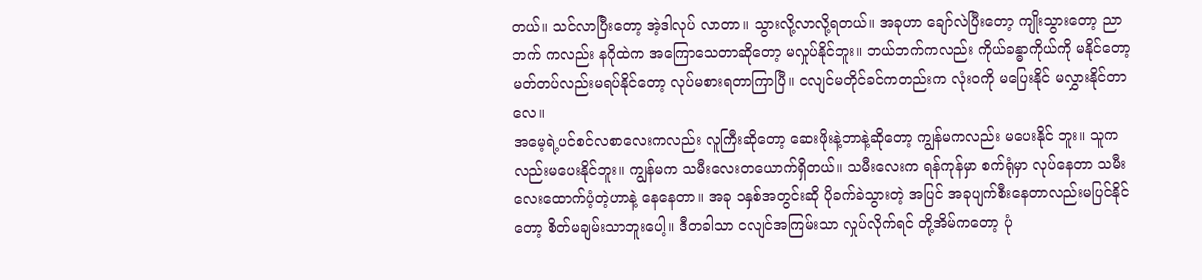တယ်။ သင်လာပြီးတော့ အဲ့ဒါလုပ် လာတာ။ သွားလို့လာလို့ရတယ်။ အခုဟာ ချော်လဲပြီးတော့ ကျိုးသွားတော့ ညာဘက် ကလည်း နဂိုထဲက အကြောသေတာဆိုတော့ မလှုပ်နိုင်ဘူး။ ဘယ်ဘက်ကလည်း ကိုယ်ခန္ဓာကိုယ်ကို မနိုင်တော့ မတ်တပ်လည်းမရပ်နိုင်တော့ လုပ်မစားရတာကြာပြီ။ ငလျင်မတိုင်ခင်ကတည်းက လုံးဝကို မပြေးနိုင် မလွှားနိုင်တာလေ။
အမေ့ရဲ့ပင်စင်လစာလေးကလည်း လူကြီးဆိုတော့ ဆေးဖိုးနဲ့ဘာနဲ့ဆိုတော့ ကျွန်မကလည်း မပေးနိုင် ဘူး။ သူကလည်းမပေးနိုင်ဘူး။ ကျွန်မက သမီးလေးတယောက်ရှိတယ်။ သမီးလေးက ရန်ကုန်မှာ စက်ရုံမှာ လုပ်နေတာ သမီးလေးထောက်ပံ့တဲ့ဟာနဲ့ နေနေတာ။ အခု ၁နှစ်အတွင်းဆို ပိုခက်ခဲသွားတဲ့ အပြင် အခုပျက်စီးနေတာလည်းမပြင်နိုင်တော့ စိတ်မချမ်းသာဘူးပေါ့။ ဒီတခါသာ ငလျင်အကြမ်းသာ လှုပ်လိုက်ရင် တို့အိမ်ကတော့ ပုံ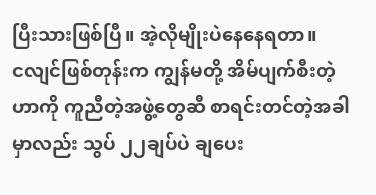ပြီးသားဖြစ်ပြီ။ အဲ့လိုမျိုးပဲနေနေရတာ။
ငလျင်ဖြစ်တုန်းက ကျွန်မတို့ အိမ်ပျက်စီးတဲ့ဟာကို ကူညီတဲ့အဖွဲ့တွေဆီ စာရင်းတင်တဲ့အခါမှာလည်း သွပ် ၂၂ချပ်ပဲ ချပေး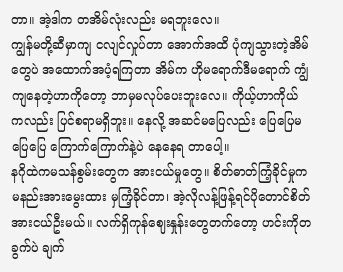တာ။ အဲ့ဒါက တအိမ်လုံးလည်း မရဘူးလေ။
ကျွန်မတို့ဆီမှာကျ ငလျင်လှုပ်တာ အောက်အထိ ပုံကျသွားတဲ့အိမ်တွေပဲ အထောက်အပံ့ရကြတာ အိမ်က ဟိုမရောက်ဒီမရောက် ကျွံကျနေတဲ့ဟာကိုတော့ ဘာမှမလုပ်ပေးဘူးလေ။ ကိုယ့်ဟာကိုယ် ကလည်း ပြင်စရာမရှိဘူး။ နေလို့ အဆင်မပြေလည်း ပြေပြေမပြေပြေ ကြောက်ကြောက်နဲ့ပဲ နေနေရ တာပေါ့။
နဂိုထဲကမသန်စွမ်းတွေက အားငယ်မှုတွေ။ စိတ်ဓာတ်ကြံ့ခိုင်မှုက မနည်းအားမွေးထား မှကြံ့ခိုင်တာ၊ အဲ့လိုလန့်ဖြန့်ရင်ပိုတောင်စိတ်အားငယ်ဦးမယ်။ လက်ရှိကုန်ဈေးနှုန်းတွေတက်တော့ ဟင်းကိုတခွက်ပဲ ချက်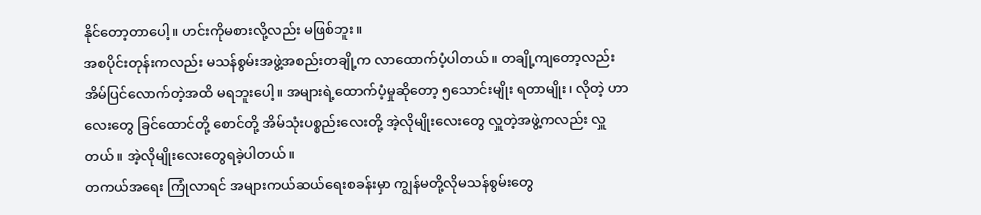နိုင်တော့တာပေါ့။ ဟင်းကိုမစားလို့လည်း မဖြစ်ဘူး။
အစပိုင်းတုန်းကလည်း မသန်စွမ်းအဖွဲ့အစည်းတချို့က လာထောက်ပံ့ပါတယ်။ တချို့ကျတော့လည်း အိမ်ပြင်လောက်တဲ့အထိ မရဘူးပေါ့။ အများရဲ့ထောက်ပံ့မှုဆိုတော့ ၅သောင်းမျိုး ရတာမျိုး၊ လိုတဲ့ ဟာလေးတွေ ခြင်ထောင်တို့ စောင်တို့ အိမ်သုံးပစ္စည်းလေးတို့ အဲ့လိုမျိုးလေးတွေ လှူတဲ့အဖွဲ့ကလည်း လှူတယ်။ အဲ့လိုမျိုးလေးတွေရခဲ့ပါတယ်။
တကယ်အရေး ကြုံလာရင် အများကယ်ဆယ်ရေးစခန်းမှာ ကျွန်မတို့လိုမသန်စွမ်းတွေ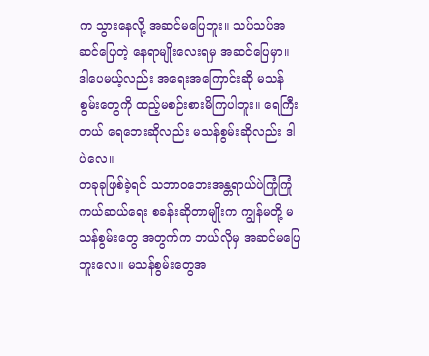က သွားနေလို့ အဆင်မပြေဘူး။ သပ်သပ်အဆင်ပြေတဲ့ နေရာမျိုးလေးရမှ အဆင်ပြေမှာ။ ဒါပေမယ့်လည်း အရေးအကြောင်းဆို မသန်စွမ်းတွေကို ထည့်မစဉ်းစားမိကြပါဘူး။ ရေကြီးတယ် ရေဘေးဆိုလည်း မသန်စွမ်းဆိုလည်း ဒါပဲလေ။
တခုခုဖြစ်ခဲ့ရင် သဘာဝဘေးအန္တရာယ်ပဲကြုံကြုံ ကယ်ဆယ်ရေး စခန်းဆိုတာမျိုးက ကျွန်မတို့ မသန်စွမ်းတွေ အတွက်က ဘယ်လိုမှ အဆင်မပြေဘူးလေ။ မသန်စွမ်းတွေအ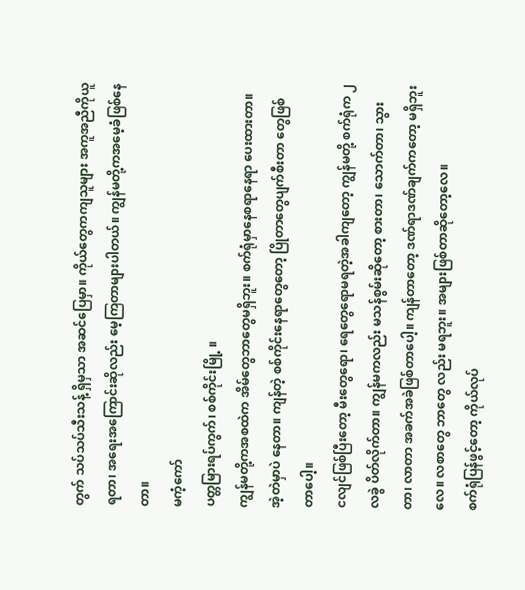တွက် သပ်သပ်သီးသန့် ရှိမှသာ အဆင်ပြေမှာ။ ကိုယ်တွေကကျသူများ အကူအညီကိုယူရတာ၊ အရေးအကြောင်းဆိုလည်း မေ့ကြတာများပါတယ်။ ကျွန်မတို့ကအမေ့ခံဖြစ်နေတာ။
မကံ့ကော်
ပတ္တမြားရပ်ကွက်၊ စစ်ကိုင်းမြို့ ။
ကျွန်မတို့ကအစထဲက အိမ်တွေဘာတွေမရှိဘူး။ စက်ရုံမှာနေစရာနေရာ ပေးထားတာ။ အဲ့တဲမှာပဲ နေတာ။ ကျန်တဲ့ စစ်ကိုင်းနေရာတွေတော့ ပြိုတာတွေပျက်စီးတာ တွေဖြစ်တာပေါ့။
ငလျင်ဖြစ်ပြီးတော့ မီးတွေရော၊ ရေတွေရောမရတဲ့အခါကျတော့ ကျွန်မတို့ စက်ရုံက ၂လခွဲ ပိတ်လိုက်တာ။ ကျွန်မကလည်း မသန်စွမ်းဆိုတော့ စားတာ၊ သောက်တာ၊ သွားတာ၊ လာတာ အခက်အခဲဖြစ်တာပေါ့။ ကျန်တာတော့ ဒဏ်ရာဒဏ်ချက်ကတော့ မရှိဘူးလေ။ လစာတွေ ဘာတွေ လည်း မရဘူး။ အများဖြစ်တာဆိုတော့လေ။
စက်ရုံပြန်ဖွင့်တော့ ကိုယ်လုပ်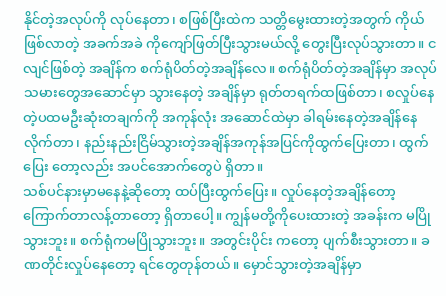နိုင်တဲ့အလုပ်ကို လုပ်နေတာ၊ စဖြစ်ပြီးထဲက သတ္တိမွေးထားတဲ့အတွက် ကိုယ်ဖြစ်လာတဲ့ အခက်အခဲ ကိုကျော်ဖြတ်ပြီးသွားမယ်လို့ တွေးပြီးလုပ်သွားတာ။ ငလျင်ဖြစ်တဲ့ အချိန်က စက်ရုံပိတ်တဲ့အချိန်လေ။ စက်ရုံပိတ်တဲ့အချိန်မှာ အလုပ်သမားတွေအဆောင်မှာ သွားနေတဲ့ အချိန်မှာ ရုတ်တရက်ထဖြစ်တာ၊ စလှုပ်နေတဲ့ပထမဦးဆုံးတချက်ကို အကုန်လုံး အဆောင်ထဲမှာ ခါရမ်းနေတဲ့အချိန်နေလိုက်တာ၊ နည်းနည်းငြိမ်သွားတဲ့အချိန်အကုန်အပြင်ကိုထွက်ပြေးတာ၊ ထွက်ပြေး တော့လည်း အပင်အောက်တွေပဲ ရှိတာ။
သစ်ပင်နားမှာမနေနဲ့ဆိုတော့ ထပ်ပြီးထွက်ပြေး။ လှုပ်နေတဲ့အချိန်တော့ ကြောက်တာလန့်တာတော့ ရှိတာပေါ့။ ကျွန်မတို့ကိုပေးထားတဲ့ အခန်းက မပြိုသွားဘူး။ စက်ရုံကမပြိုသွားဘူး။ အတွင်းပိုင်း ကတော့ ပျက်စီးသွားတာ။ ခဏတိုင်းလှုပ်နေတော့ ရင်တွေတုန်တယ်။ မှောင်သွားတဲ့အချိန်မှာ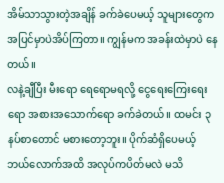အိမ်သာသွားတဲ့အချိန် ခက်ခဲပေမယ့် သူများတွေကအပြင်မှာပဲအိပ်ကြတာ။ ကျွန်မက အခန်းထဲမှာပဲ နေတယ်။
လနဲ့ချီပြီး မီးရော ရေရောမရလို့ ငွေရေးကြေးရေးရော အစားအသောက်ရော ခက်ခဲတယ်။ ထမင်း ၃နပ်စာတောင် မစားတော့ဘူး။ ပိုက်ဆံရှိပေမယ့် ဘယ်လောက်အထိ အလုပ်ကပိတ်မလဲ မသိ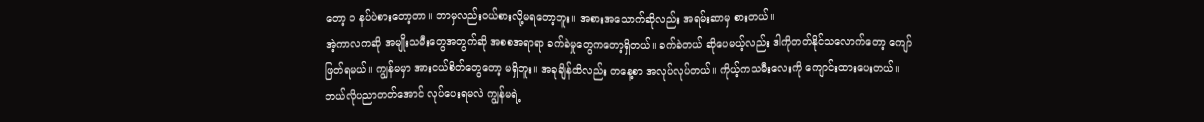တော့ ၁ နပ်ပဲစားတော့တာ။ ဘာမှလည်းဝယ်စားလို့မရတော့ဘူး။ အစားအသောက်ဆိုလည်း အရမ်းဆာမှ စားတယ်။
အဲ့ကာလကဆို အမျိုးသမီးတွေအတွက်ဆို အစစအရာရာ ခက်ခဲမှုတွေကတော့ရှိတယ်။ ခက်ခဲတယ် ဆိုပေမယ့်လည်း ဒါကိုတတ်နိုင်သလောက်တော့ ကျော်ဖြတ်ရမယ်။ ကျွန်မမှာ အားငယ်စိတ်တွေတော့ မရှိဘူး။ အခုချိန်ထိလည်း တနေ့စာ အလုပ်လုပ်တယ်။ ကိုယ့်ကသမီးလေးကို ကျောင်းထားပေးတယ်။ ဘယ်လိုပညာတတ်အောင် လုပ်ပေးရမလဲ ကျွန်မရဲ့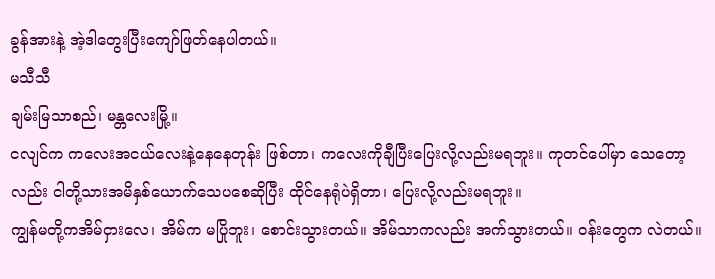ခွန်အားနဲ့ အဲ့ဒါတွေးပြီးကျော်ဖြတ်နေပါတယ်။
မသီသီ
ချမ်းမြသာစည်၊ မန္တလေးမြို့။
ငလျင်က ကလေးအငယ်လေးနဲ့နေနေတုန်း ဖြစ်တာ၊ ကလေးကိုချီပြီးပြေးလို့လည်းမရဘူး။ ကုတင်ပေါ်မှာ သေတော့လည်း ငါတို့သားအမိနှစ်ယောက်သေပစေဆိုပြီး ထိုင်နေရုံပဲရှိတာ၊ ပြေးလို့လည်းမရဘူး။
ကျွန်မတို့ကအိမ်ငှားလေ၊ အိမ်က မပြိုဘူး၊ စောင်းသွားတယ်။ အိမ်သာကလည်း အက်သွားတယ်။ ဝန်းတွေက လဲတယ်။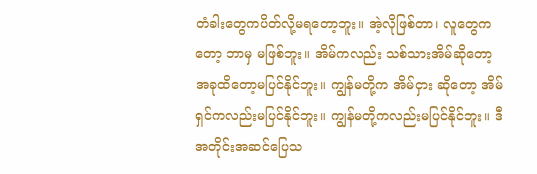တံခါးတွေကပိတ်လို့မရတော့ဘူး။ အဲ့လိုဖြစ်တာ၊ လူတွေကတော့ ဘာမှ မဖြစ်ဘူး။ အိမ်ကလည်း သစ်သားအိမ်ဆိုတော့ အခုထိတော့မပြင်နိုင်ဘူး။ ကျွန်မတို့က အိမ်ငှား ဆိုတော့ အိမ်ရှင်ကလည်းမပြင်နိုင်ဘူး။ ကျွန်မတို့ကလည်းမပြင်နိုင်ဘူး။ ဒီအတိုင်းအဆင်ပြေသ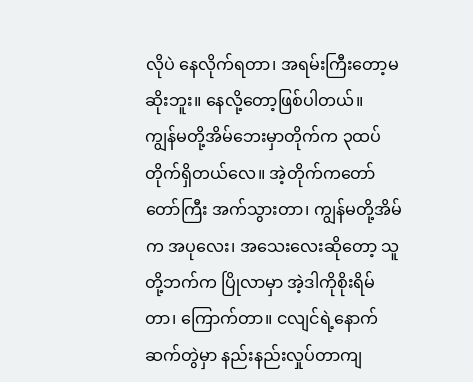လိုပဲ နေလိုက်ရတာ၊ အရမ်းကြီးတော့မဆိုးဘူး။ နေလို့တော့ဖြစ်ပါတယ်။
ကျွန်မတို့အိမ်ဘေးမှာတိုက်က ၃ထပ်တိုက်ရှိတယ်လေ။ အဲ့တိုက်ကတော်တော်ကြီး အက်သွားတာ၊ ကျွန်မတို့အိမ်က အပုလေး၊ အသေးလေးဆိုတော့ သူတို့ဘက်က ပြိုလာမှာ အဲ့ဒါကိုစိုးရိမ်တာ၊ ကြောက်တာ။ ငလျင်ရဲ့နောက်ဆက်တွဲမှာ နည်းနည်းလှုပ်တာကျ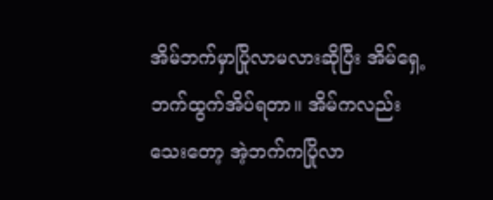အိမ်ဘက်မှာပြိုလာမလားဆိုပြီး အိမ်ရှေ့ဘက်ထွက်အိပ်ရတာ။ အိမ်ကလည်းသေးတော့ အဲ့ဘက်ကပြိုလာ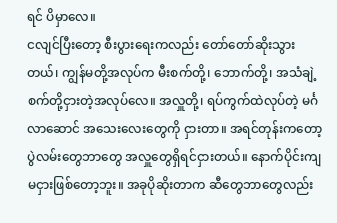ရင် ပိမှာလေ။
ငလျင်ပြီးတော့ စီးပွားရေးကလည်း တော်တော်ဆိုးသွားတယ်၊ ကျွန်မတို့အလုပ်က မီးစက်တို့၊ ဘောက်တို့၊ အသံချဲ့စက်တို့ငှားတဲ့အလုပ်လေ။ အလှူတို့၊ ရပ်ကွက်ထဲလုပ်တဲ့ မင်္ဂလာဆောင် အသေးလေးတွေကို ငှားတာ။ အရင်တုန်းကတော့ ပွဲလမ်းတွေဘာတွေ အလှူတွေရှိရင်ငှားတယ်။ နောက်ပိုင်းကျ မငှားဖြစ်တော့ဘူး။ အခုပိုဆိုးတာက ဆီတွေဘာတွေလည်း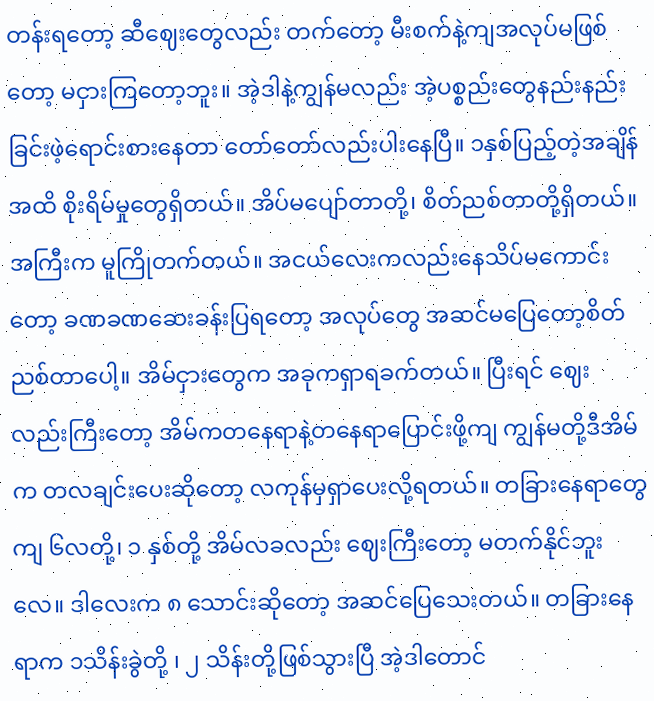တန်းရတော့ ဆီဈေးတွေလည်း တက်တော့ မီးစက်နဲ့ကျအလုပ်မဖြစ်တော့ မငှားကြတော့ဘူး။ အဲ့ဒါနဲ့ကျွန်မလည်း အဲ့ပစ္စည်းတွေနည်းနည်းခြင်းဖဲ့ရောင်းစားနေတာ တော်တော်လည်းပါးနေပြီ။ ၁နှစ်ပြည့်တဲ့အချိန်အထိ စိုးရိမ်မှုတွေရှိတယ်။ အိပ်မပျော်တာတို့၊ စိတ်ညစ်တာတို့ရှိတယ်။
အကြီးက မူကြိုတက်တယ်။ အငယ်လေးကလည်းနေသိပ်မကောင်းတော့ ခဏခဏဆေးခန်းပြရတော့ အလုပ်တွေ အဆင်မပြေတော့စိတ်ညစ်တာပေါ့။ အိမ်ငှားတွေက အခုကရှာရခက်တယ်။ ပြီးရင် ဈေးလည်းကြီးတော့ အိမ်ကတနေရာနဲ့တနေရာပြောင်းဖို့ကျ ကျွန်မတို့ဒီအိမ်က တလချင်းပေးဆိုတော့ လကုန်မှရှာပေးလို့ရတယ်။ တခြားနေရာတွေကျ ၆လတို့၊ ၁ နှစ်တို့ အိမ်လခလည်း ဈေးကြီးတော့ မတက်နိုင်ဘူးလေ။ ဒါလေးက ၈ သောင်းဆိုတော့ အဆင်ပြေသေးတယ်။ တခြားနေရာက ၁သိန်းခွဲတို့ ၊ ၂ သိန်းတို့ဖြစ်သွားပြီ အဲ့ဒါတောင်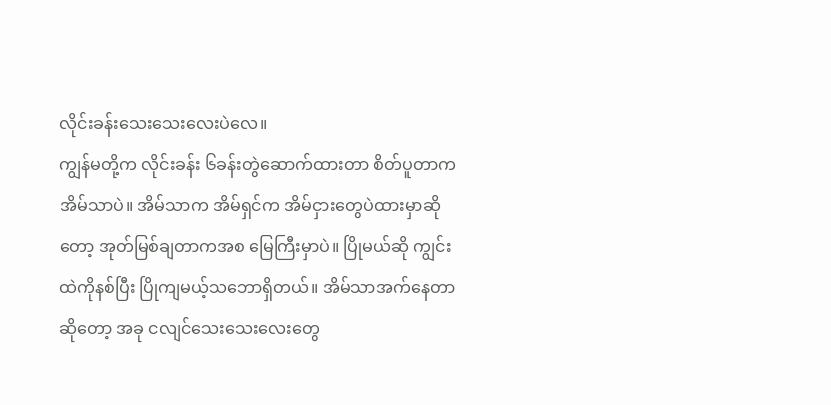လိုင်းခန်းသေးသေးလေးပဲလေ။
ကျွန်မတို့က လိုင်းခန်း ၆ခန်းတွဲဆောက်ထားတာ စိတ်ပူတာက အိမ်သာပဲ။ အိမ်သာက အိမ်ရှင်က အိမ်ငှားတွေပဲထားမှာဆိုတော့ အုတ်မြစ်ချတာကအစ မြေကြီးမှာပဲ။ ပြိုမယ်ဆို ကျွင်းထဲကိုနစ်ပြီး ပြိုကျမယ့်သဘောရှိတယ်။ အိမ်သာအက်နေတာဆိုတော့ အခု ငလျင်သေးသေးလေးတွေ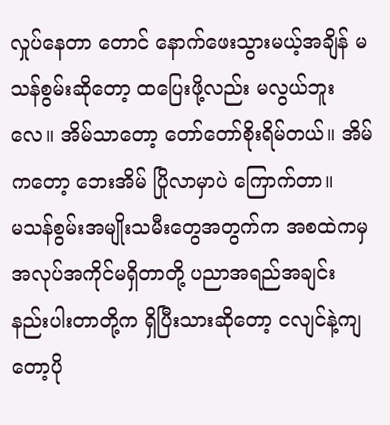လှုပ်နေတာ တောင် နောက်ဖေးသွားမယ့်အချိန် မသန်စွမ်းဆိုတော့ ထပြေးဖို့လည်း မလွယ်ဘူးလေ။ အိမ်သာတော့ တော်တော်စိုးရိမ်တယ်။ အိမ်ကတော့ ဘေးအိမ် ပြိုလာမှာပဲ ကြောက်တာ။
မသန်စွမ်းအမျိုးသမီးတွေအတွက်က အစထဲကမှ အလုပ်အကိုင်မရှိတာတို့ ပညာအရည်အချင်း နည်းပါးတာတို့က ရှိပြီးသားဆိုတော့ ငလျင်နဲ့ကျတော့ပို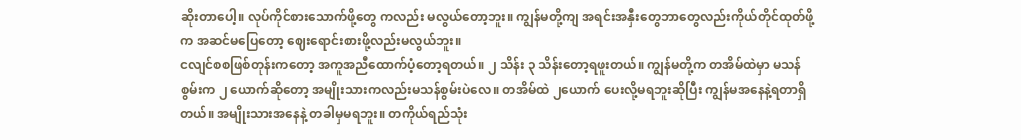ဆိုးတာပေါ့။ လုပ်ကိုင်စားသောက်ဖို့တွေ ကလည်း မလွယ်တော့ဘူး။ ကျွန်မတို့ကျ အရင်းအနှီးတွေဘာတွေလည်းကိုယ်တိုင်ထုတ်ဖို့က အဆင်မပြေတော့ ဈေးရောင်းစားဖို့လည်းမလွယ်ဘူး။
ငလျင်စစဖြစ်တုန်းကတော့ အကူအညီထောက်ပံ့တော့ရတယ်။ ၂ သိန်း ၃ သိန်းတော့ရဖူးတယ်။ ကျွန်မတို့က တအိမ်ထဲမှာ မသန်စွမ်းက ၂ ယောက်ဆိုတော့ အမျိုးသားကလည်းမသန်စွမ်းပဲလေ။ တအိမ်ထဲ ၂ယောက် ပေးလို့မရဘူးဆိုပြီး ကျွန်မအနေနဲ့ရတာရှိတယ်။ အမျိုးသားအနေနဲ့ တခါမှမရဘူး။ တကိုယ်ရည်သုံး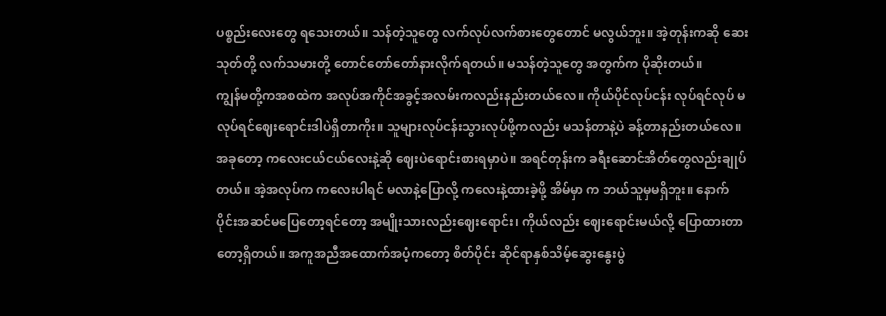ပစ္စည်းလေးတွေ ရသေးတယ်။ သန်တဲ့သူတွေ လက်လုပ်လက်စားတွေတောင် မလွယ်ဘူး။ အဲ့တုန်းကဆို ဆေးသုတ်တို့ လက်သမားတို့ တောင်တော်တော်နားလိုက်ရတယ်။ မသန်တဲ့သူတွေ အတွက်က ပိုဆိုးတယ်။
ကျွန်မတို့ကအစထဲက အလုပ်အကိုင်အခွင့်အလမ်းကလည်းနည်းတယ်လေ။ ကိုယ်ပိုင်လုပ်ငန်း လုပ်ရင်လုပ် မလုပ်ရင်ဈေးရောင်းဒါပဲရှိတာကိုး။ သူများလုပ်ငန်းသွားလုပ်ဖို့ကလည်း မသန်တာနဲ့ပဲ ခန့်တာနည်းတယ်လေ။ အခုတော့ ကလေးငယ်ငယ်လေးနဲ့ဆို ဈေးပဲရောင်းစားရမှာပဲ။ အရင်တုန်းက ခရီးဆောင်အိတ်တွေလည်းချုပ်တယ်။ အဲ့အလုပ်က ကလေးပါရင် မလာနဲ့ပြောလို့ ကလေးနဲ့ထားခဲ့ဖို့ အိမ်မှာ က ဘယ်သူမှမရှိဘူး။ နောက်ပိုင်းအဆင်မပြေတော့ရင်တော့ အမျိုးသားလည်းဈေးရောင်း၊ ကိုယ်လည်း ဈေးရောင်းမယ်လို့ ပြောထားတာတော့ရှိတယ်။ အကူအညီအထောက်အပံ့ကတော့ စိတ်ပိုင်း ဆိုင်ရာနှစ်သိမ့်ဆွေးနွေးပွဲ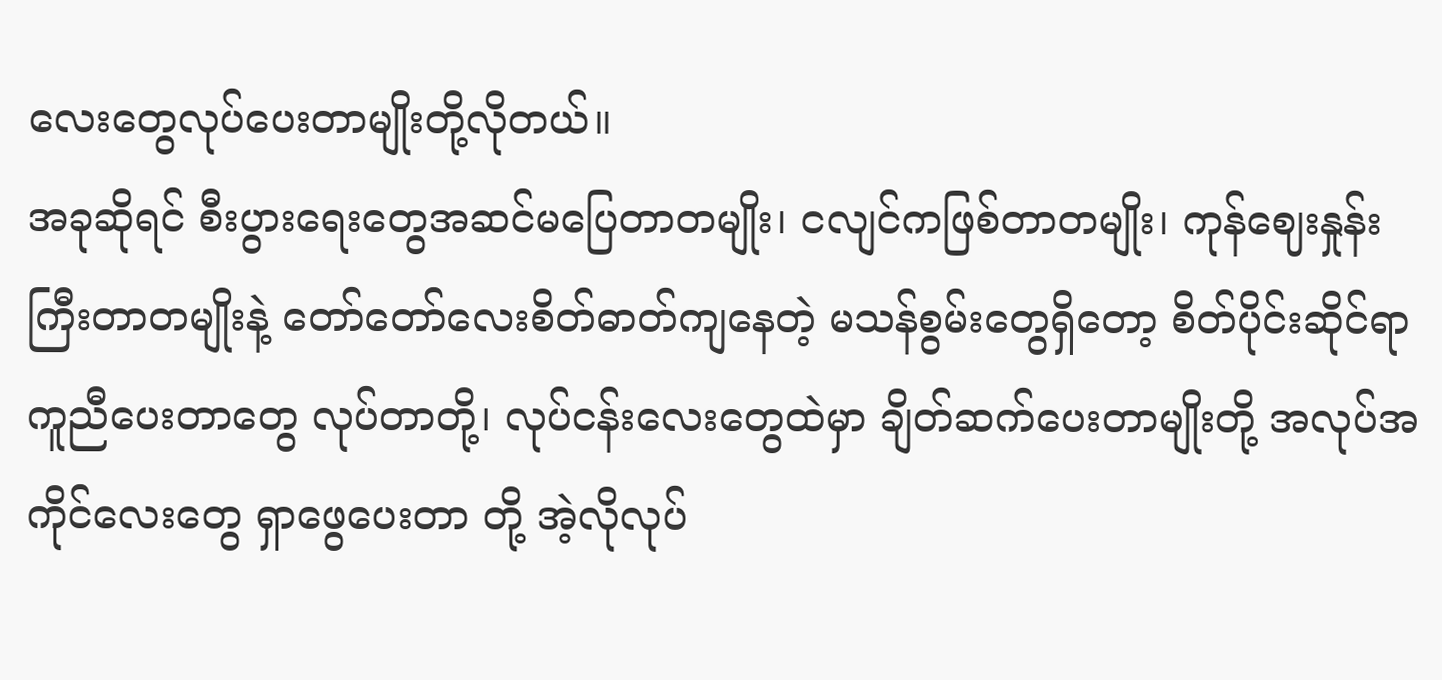လေးတွေလုပ်ပေးတာမျိုးတို့လိုတယ်။
အခုဆိုရင် စီးပွားရေးတွေအဆင်မပြေတာတမျိုး၊ ငလျင်ကဖြစ်တာတမျိုး၊ ကုန်ဈေးနှုန်းကြီးတာတမျိုးနဲ့ တော်တော်လေးစိတ်ဓာတ်ကျနေတဲ့ မသန်စွမ်းတွေရှိတော့ စိတ်ပိုင်းဆိုင်ရာ ကူညီပေးတာတွေ လုပ်တာတို့၊ လုပ်ငန်းလေးတွေထဲမှာ ချိတ်ဆက်ပေးတာမျိုးတို့ အလုပ်အကိုင်လေးတွေ ရှာဖွေပေးတာ တို့ အဲ့လိုလုပ်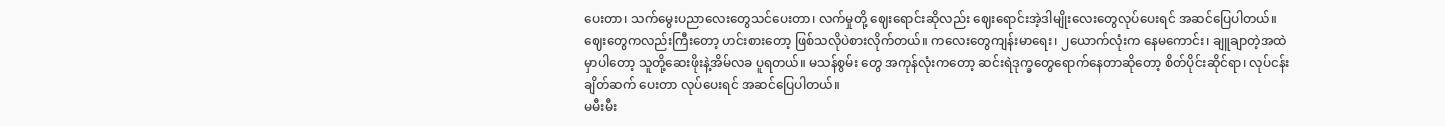ပေးတာ၊ သက်မွေးပညာလေးတွေသင်ပေးတာ၊ လက်မှုတို့ ဈေးရောင်းဆိုလည်း ဈေးရောင်းအဲ့ဒါမျိုးလေးတွေလုပ်ပေးရင် အဆင်ပြေပါတယ်။
ဈေးတွေကလည်းကြီးတော့ ဟင်းစားတော့ ဖြစ်သလိုပဲစားလိုက်တယ်။ ကလေးတွေကျန်းမာရေး၊ ၂ယောက်လုံးက နေမကောင်း၊ ချူချာတဲ့အထဲမှာပါတော့ သူတို့ဆေးဖိုးနဲ့အိမ်လခ ပူရတယ်။ မသန်စွမ်း တွေ အကုန်လုံးကတော့ ဆင်းရဲဒုက္ခတွေရောက်နေတာဆိုတော့ စိတ်ပိုင်းဆိုင်ရာ၊ လုပ်ငန်း ချိတ်ဆက် ပေးတာ လုပ်ပေးရင် အဆင်ပြေပါတယ်။
မမီးမီး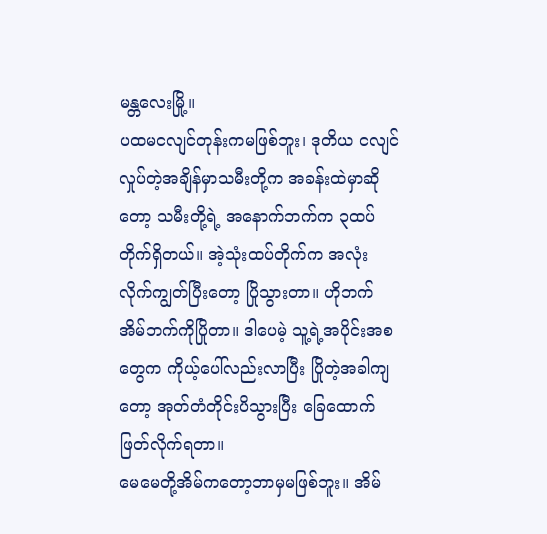မန္တလေးမြို့။
ပထမငလျင်တုန်းကမဖြစ်ဘူး၊ ဒုတိယ ငလျင်လှုပ်တဲ့အချိန်မှာသမီးတို့က အခန်းထဲမှာဆိုတော့ သမီးတို့ရဲ့ အနောက်ဘက်က ၃ထပ်တိုက်ရှိတယ်။ အဲ့သုံးထပ်တိုက်က အလုံးလိုက်ကျွတ်ပြီးတော့ ပြိုသွားတာ။ ဟိုဘက်အိမ်ဘက်ကိုပြိုတာ။ ဒါပေမဲ့ သူ့ရဲ့အပိုင်းအစတွေက ကိုယ့်ပေါ်လည်းလာပြီး ပြိုတဲ့အခါကျတော့ အုတ်တံတိုင်းပိသွားပြီး ခြေထောက်ဖြတ်လိုက်ရတာ။
မေမေတို့အိမ်ကတော့ဘာမှမဖြစ်ဘူး။ အိမ်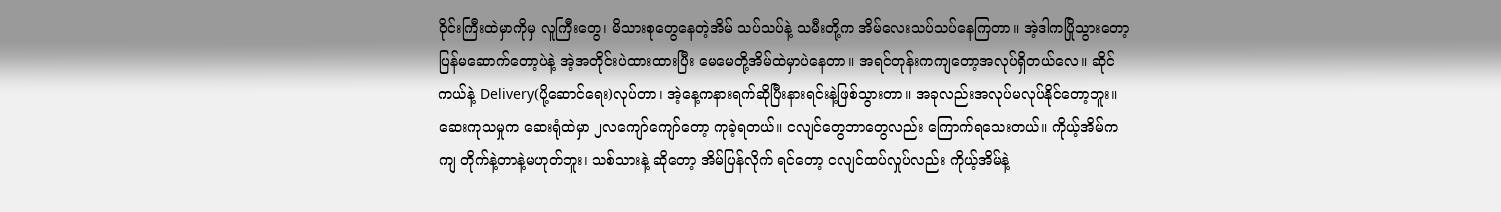ဝိုင်းကြီးထဲမှာကိုမှ လူကြီးတွေ၊ မိသားစုတွေနေတဲ့အိမ် သပ်သပ်နဲ့ သမီးတို့က အိမ်လေးသပ်သပ်နေကြတာ။ အဲ့ဒါကပြိုသွားတော့ ပြန်မဆောက်တော့ပဲနဲ့ အဲ့အတိုင်းပဲထားထားပြီး မေမေတို့အိမ်ထဲမှာပဲနေတာ။ အရင်တုန်းကကျတော့အလုပ်ရှိတယ်လေ။ ဆိုင်ကယ်နဲ့ Delivery(ပို့ဆောင်ရေး)လုပ်တာ၊ အဲ့နေ့ကနားရက်ဆိုပြီးနားရင်းနဲ့ဖြစ်သွားတာ။ အခုလည်းအလုပ်မလုပ်နိုင်တော့ဘူး။
ဆေးကုသမှုက ဆေးရုံထဲမှာ ၂လကျော်ကျော်တော့ ကုခဲ့ရတယ်။ ငလျင်တွေဘာတွေလည်း ကြောက်ရသေးတယ်။ ကိုယ့်အိမ်ကကျ တိုက်နဲ့တာနဲ့မဟုတ်ဘူး၊ သစ်သားနဲ့ ဆိုတော့ အိမ်ပြန်လိုက် ရင်တော့ ငလျင်ထပ်လှုပ်လည်း ကိုယ့်အိမ်နဲ့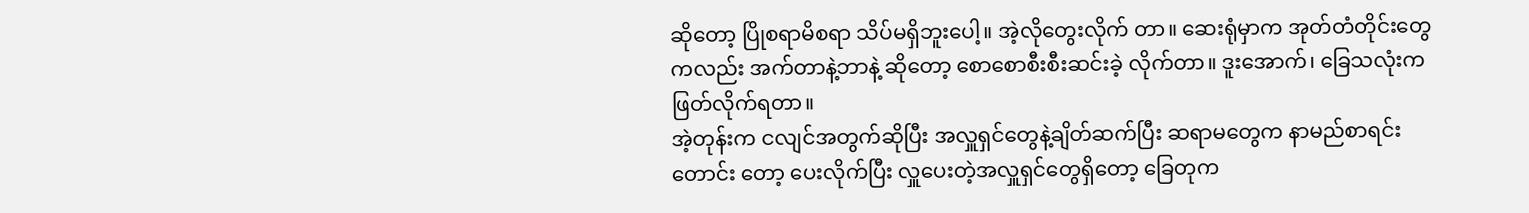ဆိုတော့ ပြိုစရာမိစရာ သိပ်မရှိဘူးပေါ့။ အဲ့လိုတွေးလိုက် တာ။ ဆေးရုံမှာက အုတ်တံတိုင်းတွေကလည်း အက်တာနဲ့ဘာနဲ့ ဆိုတော့ စောစောစီးစီးဆင်းခဲ့ လိုက်တာ။ ဒူးအောက်၊ ခြေသလုံးကဖြတ်လိုက်ရတာ။
အဲ့တုန်းက ငလျင်အတွက်ဆိုပြီး အလှူရှင်တွေနဲ့ချိတ်ဆက်ပြီး ဆရာမတွေက နာမည်စာရင်းတောင်း တော့ ပေးလိုက်ပြီး လှူပေးတဲ့အလှူရှင်တွေရှိတော့ ခြေတုက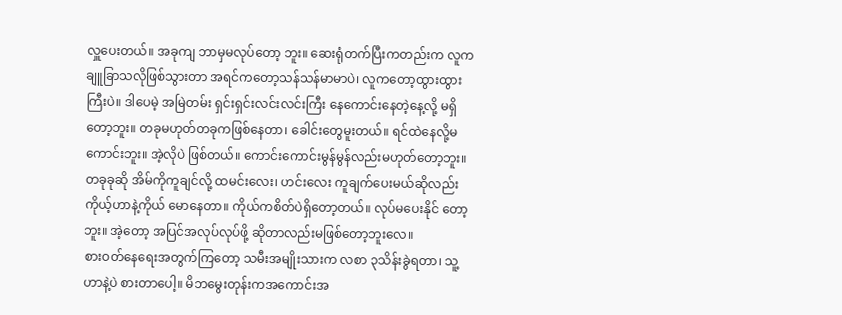လှူပေးတယ်။ အခုကျ ဘာမှမလုပ်တော့ ဘူး။ ဆေးရုံတက်ပြီးကတည်းက လူက ချူခြာသလိုဖြစ်သွားတာ အရင်ကတော့သန်သန်မာမာပဲ၊ လူကတော့ထွားထွားကြီးပဲ။ ဒါပေမဲ့ အမြဲတမ်း ရှင်းရှင်းလင်းလင်းကြီး နေကောင်းနေတဲ့နေ့လို့ မရှိတော့ဘူး။ တခုမဟုတ်တခုကဖြစ်နေတာ၊ ခေါင်းတွေမူးတယ်။ ရင်ထဲနေလို့မကောင်းဘူး။ အဲ့လိုပဲ ဖြစ်တယ်။ ကောင်းကောင်းမွန်မွန်လည်းမဟုတ်တော့ဘူး။
တခုခုဆို အိမ်ကိုကူချင်လို့ ထမင်းလေး၊ ဟင်းလေး ကူချက်ပေးမယ်ဆိုလည်း ကိုယ့်ဟာနဲ့ကိုယ် မောနေတာ။ ကိုယ်ကစိတ်ပဲရှိတော့တယ်။ လုပ်မပေးနိုင် တော့ဘူး။ အဲ့တော့ အပြင်အလုပ်လုပ်ဖို့ ဆိုတာလည်းမဖြစ်တော့ဘူးလေ။
စားဝတ်နေရေးအတွက်ကြတော့ သမီးအမျိုးသားက လစာ ၃သိန်းခွဲရတာ၊ သူ့ဟာနဲ့ပဲ စားတာပေါ့။ မိဘမွေးတုန်းကအကောင်းအ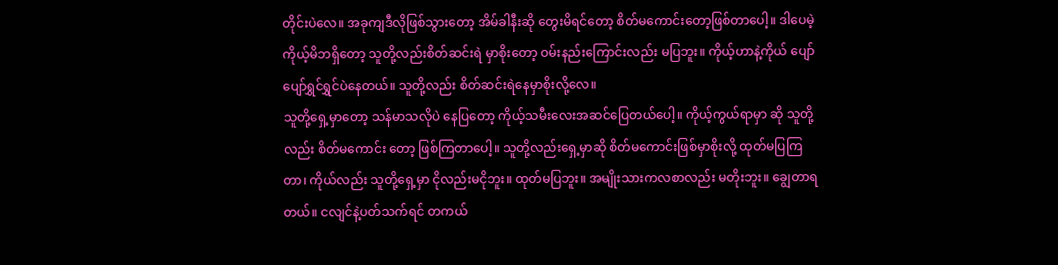တိုင်းပဲလေ။ အခုကျဒီလိုဖြစ်သွားတော့ အိမ်ခါနီးဆို တွေးမိရင်တော့ စိတ်မကောင်းတော့ဖြစ်တာပေါ့။ ဒါပေမဲ့ ကိုယ့်မိဘရှိတော့ သူတို့လည်းစိတ်ဆင်းရဲ မှာစိုးတော့ ဝမ်းနည်းကြောင်းလည်း မပြဘူး။ ကိုယ့်ဟာနဲ့ကိုယ် ပျော်ပျော်ရွှင်ရွှင်ပဲနေတယ်။ သူတို့လည်း စိတ်ဆင်းရဲနေမှာစိုးလို့လေ။
သူတို့ရှေ့မှာတော့ သန်မာသလိုပဲ နေပြတော့ ကိုယ့်သမီးလေးအဆင်ပြေတယ်ပေါ့။ ကိုယ့်ကွယ်ရာမှာ ဆို သူတို့လည်း စိတ်မကောင်း တော့ ဖြစ်ကြတာပေါ့။ သူတို့လည်းရှေ့မှာဆို စိတ်မကောင်းဖြစ်မှာစိုးလို့ ထုတ်မပြကြတာ၊ ကိုယ်လည်း သူတို့ရှေ့မှာ ငိုလည်းမငိုဘူး။ ထုတ်မပြဘူး။ အမျိုးသားကလစာလည်း မတိုးဘူး။ ချွေတာရတယ်။ ငလျင်နဲ့ပတ်သက်ရင် တကယ်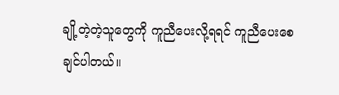ချို့တဲ့တဲ့သူတွေကို ကူညီပေးလို့ရရင် ကူညီပေးစေချင်ပါတယ်။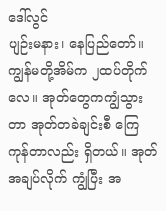ဒေါ်လွင်
ပျဉ်းမနား၊ နေပြည်တော်။
ကျွန်မတို့အိမ်က ၂ထပ်တိုက်လေ။ အုတ်တွေကကျွံသွားတာ အုတ်တခဲချင်းစီ ကြေကုန်တာလည်း ရှိတယ်။ အုတ်အချပ်လိုက် ကျွံပြီး အ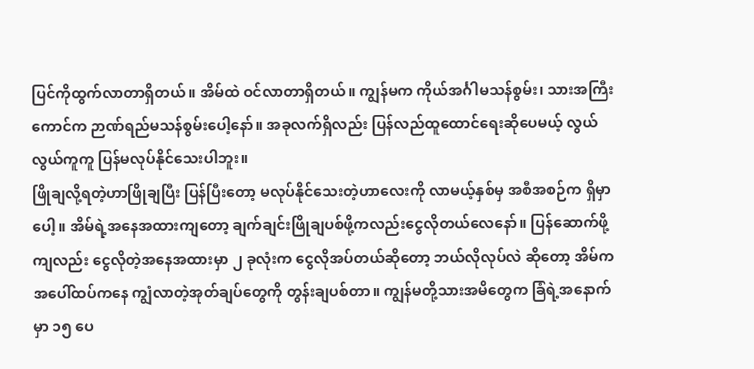ပြင်ကိုထွက်လာတာရှိတယ်။ အိမ်ထဲ ဝင်လာတာရှိတယ်။ ကျွန်မက ကိုယ်အင်္ဂါမသန်စွမ်း၊ သားအကြီးကောင်က ဉာဏ်ရည်မသန်စွမ်းပေါ့နော်။ အခုလက်ရှိလည်း ပြန်လည်ထူထောင်ရေးဆိုပေမယ့် လွယ်လွယ်ကူကူ ပြန်မလုပ်နိုင်သေးပါဘူး။
ဖြိုချလို့ရတဲ့ဟာဖြိုချပြီး ပြန်ပြီးတော့ မလုပ်နိုင်သေးတဲ့ဟာလေးကို လာမယ့်နှစ်မှ အစီအစဉ်က ရှိမှာပေါ့။ အိမ်ရဲ့အနေအထားကျတော့ ချက်ချင်းဖြိုချပစ်ဖို့ကလည်းငွေလိုတယ်လေနော်။ ပြန်ဆောက်ဖို့ ကျလည်း ငွေလိုတဲ့အနေအထားမှာ ၂ ခုလုံးက ငွေလိုအပ်တယ်ဆိုတော့ ဘယ်လိုလုပ်လဲ ဆိုတော့ အိမ်က အပေါ်ထပ်ကနေ ကျွံလာတဲ့အုတ်ချပ်တွေကို တွန်းချပစ်တာ။ ကျွန်မတို့သားအမိတွေက ခြံရဲ့အနောက်မှာ ၁၅ ပေ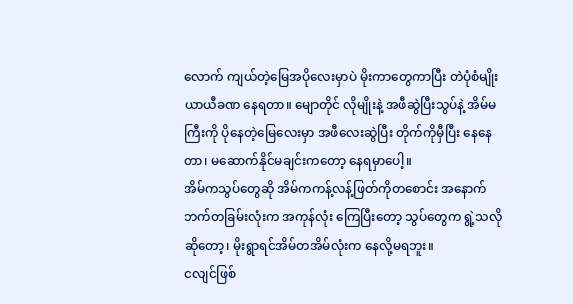လောက် ကျယ်တဲ့မြေအပိုလေးမှာပဲ မိုးကာတွေကာပြီး တဲပုံစံမျိုး ယာယီခဏ နေရတာ။ မျောတိုင် လိုမျိုးနဲ့ အဖီဆွဲပြီးသွပ်နဲ့ အိမ်မကြီးကို ပိုနေတဲ့မြေလေးမှာ အဖီလေးဆွဲပြီး တိုက်ကိုမှီပြီး နေနေတာ၊ မဆောက်နိုင်မချင်းကတော့ နေရမှာပေါ့။
အိမ်ကသွပ်တွေဆို အိမ်ကကန့်လန့်ဖြတ်ကိုတစောင်း အနောက်ဘက်တခြမ်းလုံးက အကုန်လုံး ကြေပြီးတော့ သွပ်တွေက ရွဲ့သလိုဆိုတော့၊ မိုးရွာရင်အိမ်တအိမ်လုံးက နေလို့မရဘူး။
ငလျင်ဖြစ်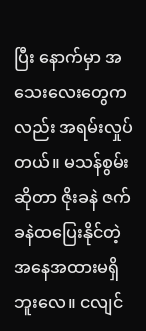ပြီး နောက်မှာ အသေးလေးတွေကလည်း အရမ်းလှုပ်တယ်။ မသန်စွမ်းဆိုတာ ဇိုးခနဲ ဇက်ခနဲထပြေးနိုင်တဲ့အနေအထားမရှိဘူးလေ။ ငလျင်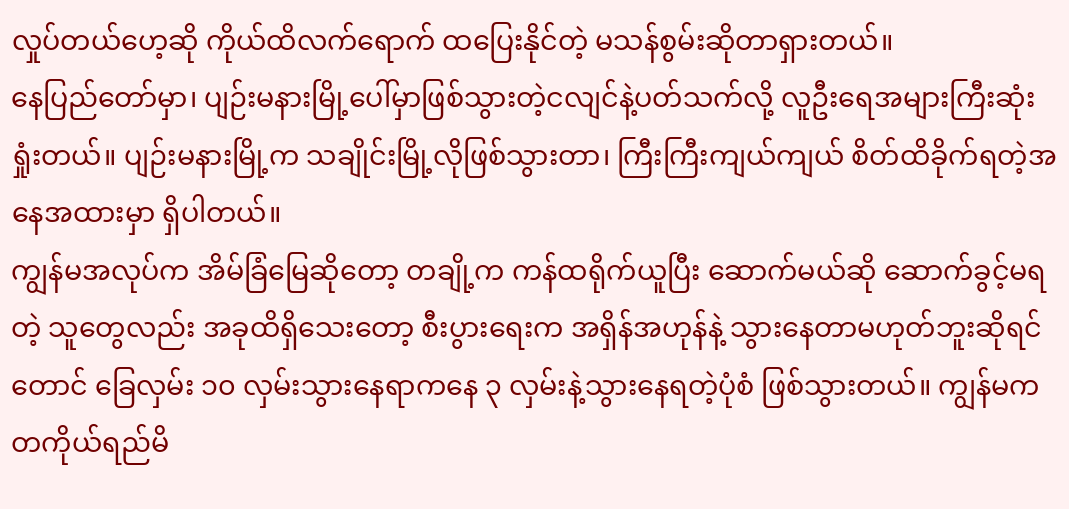လှုပ်တယ်ဟေ့ဆို ကိုယ်ထိလက်ရောက် ထပြေးနိုင်တဲ့ မသန်စွမ်းဆိုတာရှားတယ်။
နေပြည်တော်မှာ၊ ပျဉ်းမနားမြို့ပေါ်မှာဖြစ်သွားတဲ့ငလျင်နဲ့ပတ်သက်လို့ လူဦးရေအများကြီးဆုံးရှုံးတယ်။ ပျဉ်းမနားမြို့က သချိုင်းမြို့လိုဖြစ်သွားတာ၊ ကြီးကြီးကျယ်ကျယ် စိတ်ထိခိုက်ရတဲ့အနေအထားမှာ ရှိပါတယ်။
ကျွန်မအလုပ်က အိမ်ခြံမြေဆိုတော့ တချို့က ကန်ထရိုက်ယူပြီး ဆောက်မယ်ဆို ဆောက်ခွင့်မရတဲ့ သူတွေလည်း အခုထိရှိသေးတော့ စီးပွားရေးက အရှိန်အဟုန်နဲ့ သွားနေတာမဟုတ်ဘူးဆိုရင်တောင် ခြေလှမ်း ၁၀ လှမ်းသွားနေရာကနေ ၃ လှမ်းနဲ့သွားနေရတဲ့ပုံစံ ဖြစ်သွားတယ်။ ကျွန်မက တကိုယ်ရည်မိ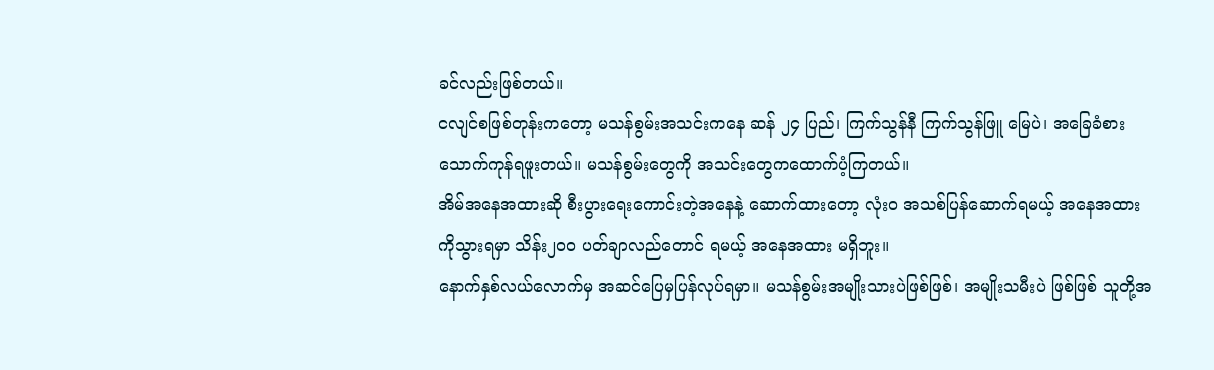ခင်လည်းဖြစ်တယ်။
ငလျင်စဖြစ်တုန်းကတော့ မသန်စွမ်းအသင်းကနေ ဆန် ၂၄ ပြည်၊ ကြက်သွန်နီ ကြက်သွန်ဖြူ မြေပဲ၊ အခြေခံစားသောက်ကုန်ရဖူးတယ်။ မသန်စွမ်းတွေကို အသင်းတွေကထောက်ပံ့ကြတယ်။
အိမ်အနေအထားဆို စီးပွားရေးကောင်းတဲ့အနေနဲ့ ဆောက်ထားတော့ လုံးဝ အသစ်ပြန်ဆောက်ရမယ့် အနေအထားကိုသွားရမှာ သိန်း၂၀၀ ပတ်ချာလည်တောင် ရမယ့် အနေအထား မရှိဘူး။
နောက်နှစ်လယ်လောက်မှ အဆင်ပြေမှပြန်လုပ်ရမှာ။ မသန်စွမ်းအမျိုးသားပဲဖြစ်ဖြစ်၊ အမျိုးသမီးပဲ ဖြစ်ဖြစ် သူတို့အ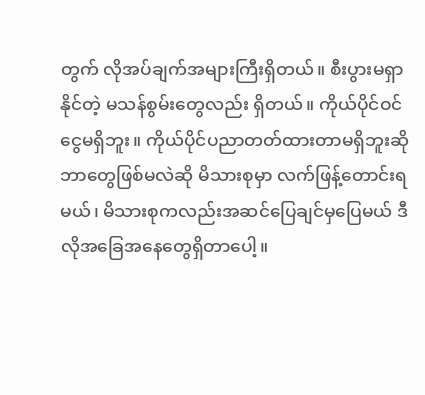တွက် လိုအပ်ချက်အများကြီးရှိတယ်။ စီးပွားမရှာနိုင်တဲ့ မသန်စွမ်းတွေလည်း ရှိတယ်။ ကိုယ်ပိုင်ဝင်ငွေမရှိဘူး။ ကိုယ်ပိုင်ပညာတတ်ထားတာမရှိဘူးဆို ဘာတွေဖြစ်မလဲဆို မိသားစုမှာ လက်ဖြန့်တောင်းရမယ်၊ မိသားစုကလည်းအဆင်ပြေချင်မှပြေမယ် ဒီလိုအခြေအနေတွေရှိတာပေါ့။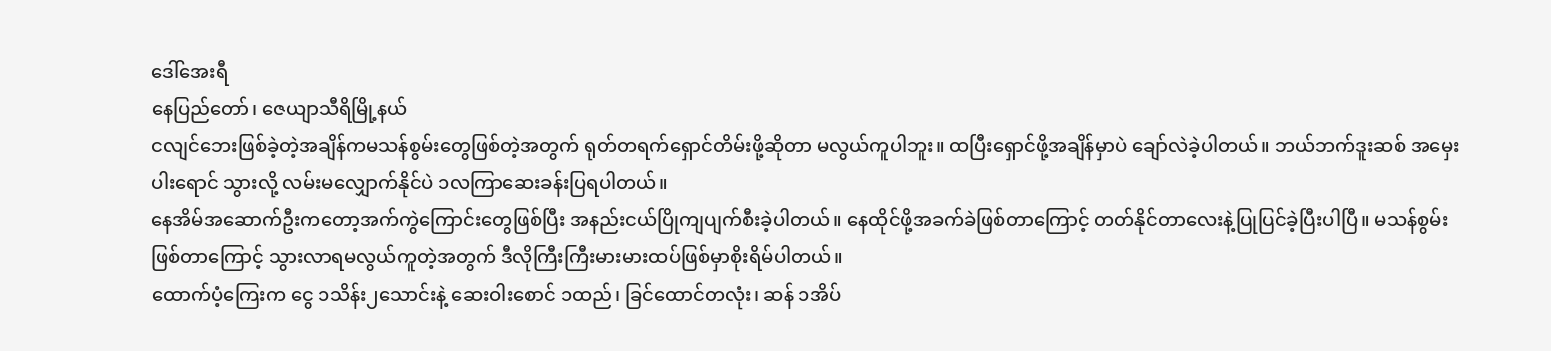ဒေါ်အေးရီ
နေပြည်တော်၊ ဇေယျာသီရိမြို့နယ်
ငလျင်ဘေးဖြစ်ခဲ့တဲ့အချိန်ကမသန်စွမ်းတွေဖြစ်တဲ့အတွက် ရုတ်တရက်ရှောင်တိမ်းဖို့ဆိုတာ မလွယ်ကူပါဘူး။ ထပြီးရှောင်ဖို့အချိန်မှာပဲ ချော်လဲခဲ့ပါတယ်။ ဘယ်ဘက်ဒူးဆစ် အမှေးပါးရောင် သွားလို့ လမ်းမလျှောက်နိုင်ပဲ ၁လကြာဆေးခန်းပြရပါတယ်။
နေအိမ်အဆောက်ဦးကတော့အက်ကွဲကြောင်းတွေဖြစ်ပြီး အနည်းငယ်ပြိုကျပျက်စီးခဲ့ပါတယ်။ နေထိုင်ဖို့အခက်ခဲဖြစ်တာကြောင့် တတ်နိုင်တာလေးနဲ့ပြုပြင်ခဲ့ပြီးပါပြီ။ မသန်စွမ်းဖြစ်တာကြောင့် သွားလာရမလွယ်ကူတဲ့အတွက် ဒီလိုကြီးကြီးမားမားထပ်ဖြစ်မှာစိုးရိမ်ပါတယ်။
ထောက်ပံ့ကြေးက ငွေ ၁သိန်း၂သောင်းနဲ့ ဆေးဝါးစောင် ၁ထည်၊ ခြင်ထောင်တလုံး၊ ဆန် ၁အိပ်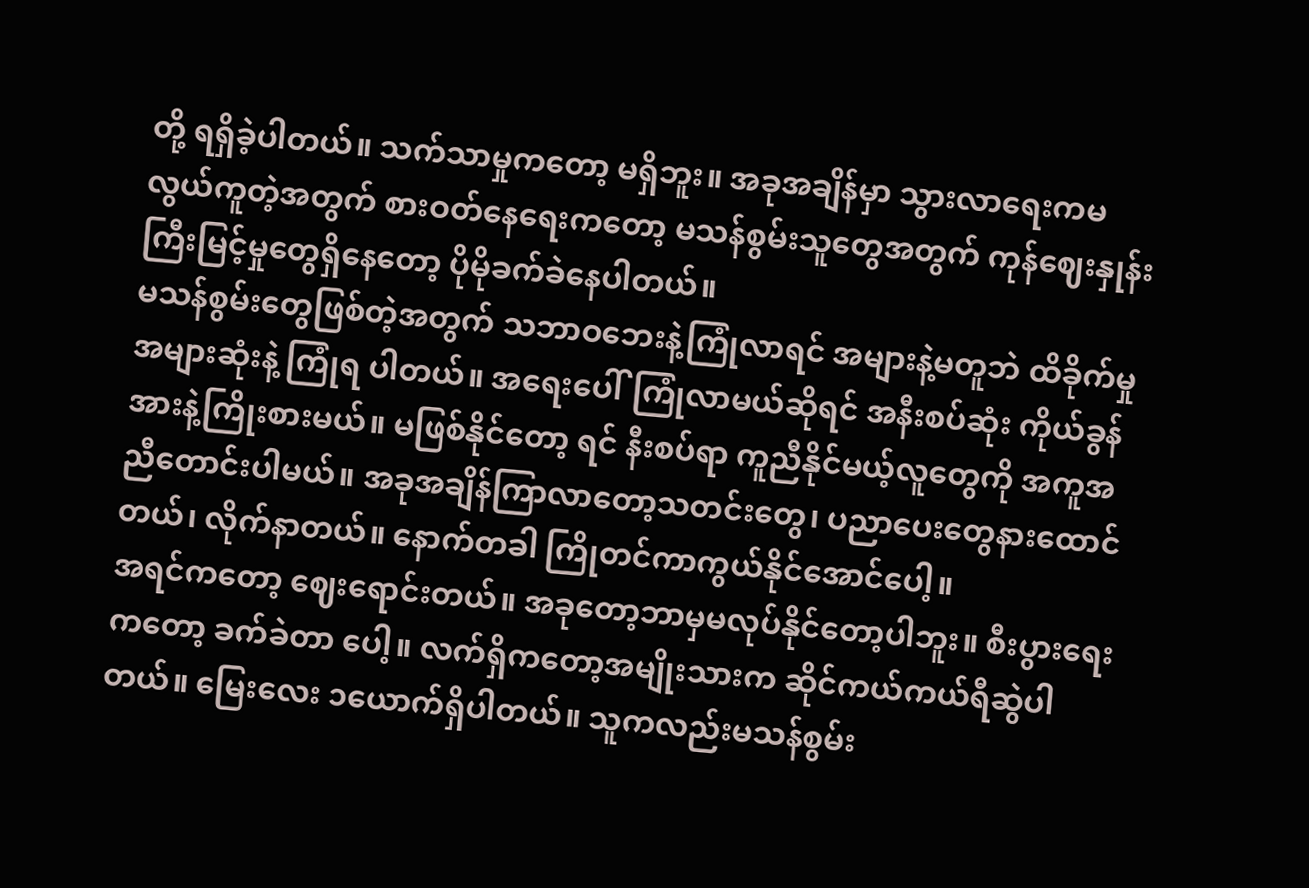တို့ ရရှိခဲ့ပါတယ်။ သက်သာမှုကတော့ မရှိဘူး။ အခုအချိန်မှာ သွားလာရေးကမလွယ်ကူတဲ့အတွက် စားဝတ်နေရေးကတော့ မသန်စွမ်းသူတွေအတွက် ကုန်ဈေးနှုန်းကြီးမြင့်မှုတွေရှိနေတော့ ပိုမိုခက်ခဲနေပါတယ်။
မသန်စွမ်းတွေဖြစ်တဲ့အတွက် သဘာဝဘေးနဲ့ကြုံလာရင် အများနဲ့မတူဘဲ ထိခိုက်မှု အများဆုံးနဲ့ ကြုံရ ပါတယ်။ အရေးပေါ်ကြုံလာမယ်ဆိုရင် အနီးစပ်ဆုံး ကိုယ်ခွန်အားနဲ့ကြိုးစားမယ်။ မဖြစ်နိုင်တော့ ရင် နီးစပ်ရာ ကူညီနိုင်မယ့်လူတွေကို အကူအညီတောင်းပါမယ်။ အခုအချိန်ကြာလာတော့သတင်းတွေ၊ ပညာပေးတွေနားထောင်တယ်၊ လိုက်နာတယ်။ နောက်တခါ ကြိုတင်ကာကွယ်နိုင်အောင်ပေါ့။
အရင်ကတော့ ဈေးရောင်းတယ်။ အခုတော့ဘာမှမလုပ်နိုင်တော့ပါဘူး။ စီးပွားရေးကတော့ ခက်ခဲတာ ပေါ့။ လက်ရှိကတော့အမျိုးသားက ဆိုင်ကယ်ကယ်ရီဆွဲပါတယ်။ မြေးလေး ၁ယောက်ရှိပါတယ်။ သူကလည်းမသန်စွမ်း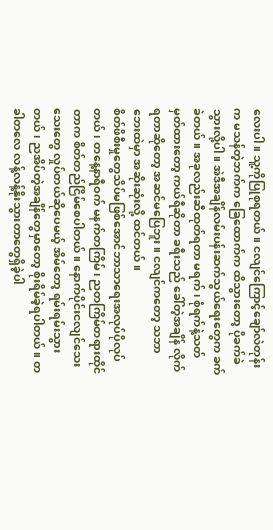လေးပါ။ သူ့ကိုပြုစုရတယ်။ ငလျင်ကြောင့်ချော်လဲတုန်းက မသန်တဲ့ဘက်က ခြေထောက်က ထိသွားတော့ ပိုခက်ခဲသွားလို့ပါ။ အဲဒီအချိန်လမ်းပန်းဆက်သွယ်ရေးတွေက ခက်ခဲတယ်။ အခုလည်းဆီထုတ်ရတာ မရက်၊ စုံရက်နဲ့သတ်မှတ်ထားတော့ ကယ်ရီဆိုတာ ခရီးသည် ခေါ်တဲ့အချိန် လိုက်ရတာဆိုတော့ အဆင်မပြေဘူး။ ငလျင်ကတော့ သဘာဘေးထဲမှာ အဆိုးဆုံးလို့ ထင်တယ်။
စိတ်ဖိစီးမှုတွေသိပ်မဖြစ်အောင်ဘာသာရေးအလုပ်ပိုလုပ်တယ်၊ တနေ့နာရီဝက် မနက်တကြိမ်၊ ညတကြိမ်တရားထိုင်တာက စိတ်တည်ငြိမ်စေပါတယ်။ နောက်ပိုင်းငလျင်သေးသေးတွေ လှုပ်တယ်ဆိုပေမယ့် အိမ်တော့ ရမ်းရမ်းသွားတယ်၊ ညအိပ်တဲ့အချိန်တွေမှာတော့ စိုးရိမ်ခဲ့ရပါတယ်။ တခါတလေ လန့်လန့်နိုးသွားတာတွေရှိခဲ့ပါ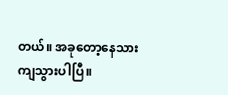တယ်။ အခုတော့နေသားကျသွားပါပြီ။